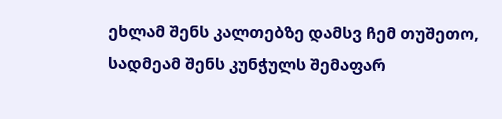ეხლამ შენს კალთებზე დამსვ ჩემ თუშეთო, სადმეამ შენს კუნჭულს შემაფარ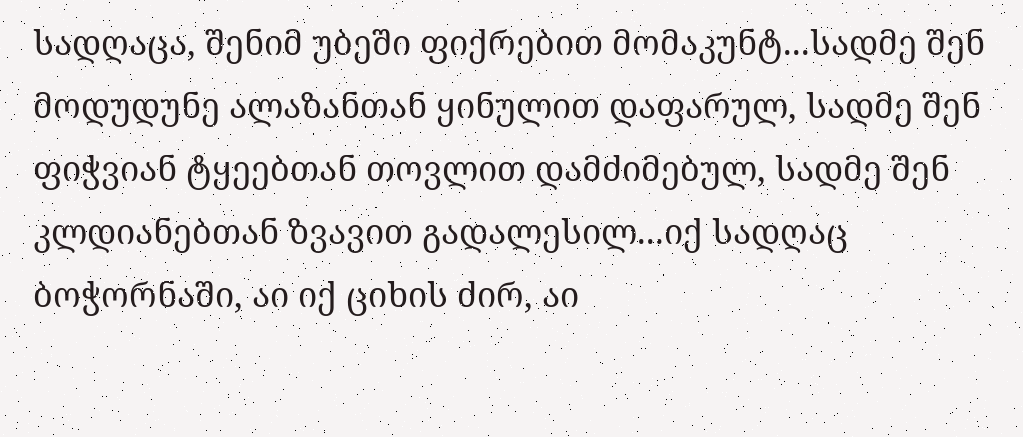სადღაცა, შენიმ უბეში ფიქრებით მომაკუნტ...სადმე შენ მოდუდუნე ალაზანთან ყინულით დაფარულ, სადმე შენ ფიჭვიან ტყეებთან თოვლით დამძიმებულ, სადმე შენ კლდიანებთან ზვავით გადალესილ...იქ სადღაც ბოჭორნაში, აი იქ ციხის ძირ, აი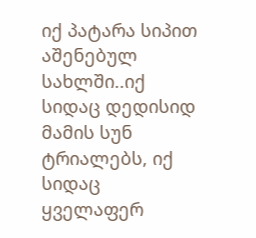იქ პატარა სიპით აშენებულ სახლში..იქ სიდაც დედისიდ მამის სუნ ტრიალებს, იქ სიდაც ყველაფერ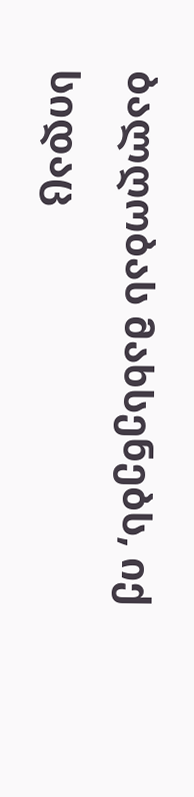ბალღობას მახსენებს, იქ სიდაც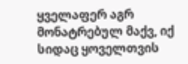ყველაფერ აგრ მონატრებულ მაქვ, იქ სიდაც ყოველთვის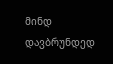მინდ დავბრუნდედ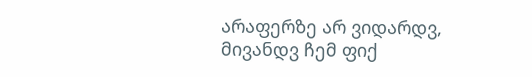არაფერზე არ ვიდარდვ, მივანდვ ჩემ ფიქ